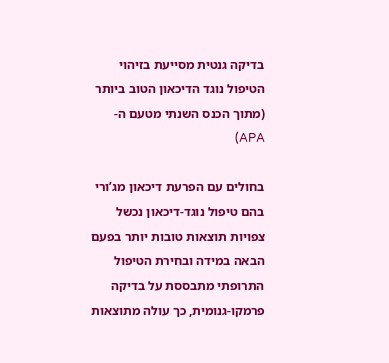בדיקה גנטית מסייעת בזיהוי הטיפול נוגד הדיכאון הטוב ביותר (מתוך הכנס השנתי מטעם ה-APA)

בחולים עם הפרעת דיכאון מג’ורי בהם טיפול נוגד-דיכאון נכשל צפויות תוצאות טובות יותר בפעם הבאה במידה ובחירת הטיפול התרופתי מתבססת על בדיקה פרמקו-גנומית, כך עולה מתוצאות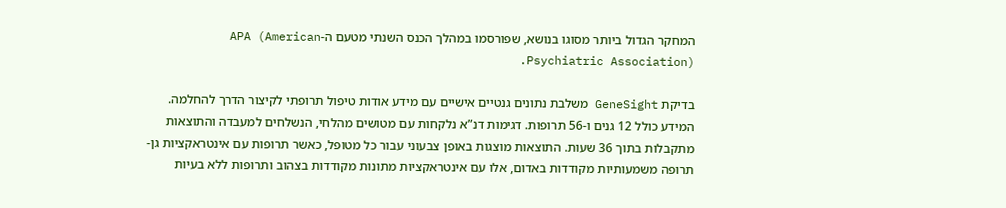המחקר הגדול ביותר מסוגו בנושא, שפורסמו במהלך הכנס השנתי מטעם ה-APA (American Psychiatric Association).

בדיקת GeneSight משלבת נתונים גנטיים אישיים עם מידע אודות טיפול תרופתי לקיצור הדרך להחלמה. המידע כולל 12 גנים ו-56 תרופות. דגימות דנ”א נלקחות עם מטושים מהלחי, הנשלחים למעבדה והתוצאות מתקבלות בתוך 36 שעות. התוצאות מוצגות באופן צבעוני עבור כל מטופל, כאשר תרופות עם אינטראקציות גן-תרופה משמעותיות מקודדות באדום, אלו עם אינטראקציות מתונות מקודדות בצהוב ותרופות ללא בעיות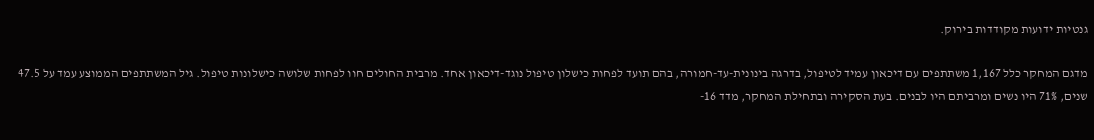גנטיות ידועות מקודדות בירוק.

מדגם המחקר כלל 1,167 משתתפים עם דיכאון עמיד לטיפול, בדרגה בינונית-עד-חמורה, בהם תועד לפחות כישלון טיפול נוגד-דיכאון אחד. מרבית החולים חוו לפחות שלושה כישלונות טיפול. גיל המשתתפים הממוצע עמד על 47.5 שנים, 71% היו נשים ומרביתם היו לבנים. בעת הסקירה ובתחילת המחקר, מדד 16-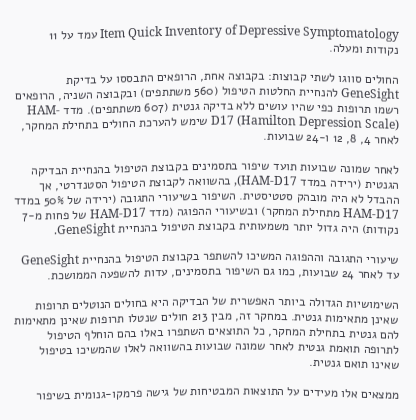Item Quick Inventory of Depressive Symptomatology עמד על 11 נקודות ומעלה.

החולים סווגו לשתי קבוצות: בקבוצה אחת, הרופאים התבססו על בדיקת GeneSight להנחיית החלטות הטיפול (560 משתתפים) ובקבוצה השניה, הרופאים רשמו תרופות כפי שהיו עושים ללא בדיקה גנטית (607 משתתפים). מדד HAM-D17 (Hamilton Depression Scale) שימש להערכת החולים בתחילת המחקר, לאחר 4, 8, 12 ו-24 שבועות.

לאחר שמונה שבועות תועד שיפור בתסמינים בקבוצת הטיפול בהנחיית הבדיקה הגנטית (ירידה במדד HAM-D17), בהשוואה לקבוצת הטיפול הסטנדרטי, אך ההבדל לא היה מובהק סטטיסטית. השיפור בשיעורי התגובה (ירידה של 50% במדד HAM-D17 מתחילת המחקר) ובשיעורי ההפוגה (מדד HAM-D17 של פחות מ-7 נקודות) היה גדול יותר משמעותית בקבוצת הטיפול בהנחיית GeneSight.

שיעורי התגובה וההפוגה המשיכו להשתפר בקבוצת הטיפול בהנחיית GeneSight עד לאחר 24 שבועות, כמו גם השיפור בתסמינים, עדות להשפעה הממושכת.

השימושיות הגדולה ביותר האפשרית של הבדיקה היא בחולים הנוטלים תרופות שאינן מתאימות גנטית. במחקר זה, מבין 213 חולים שנטלו תרופות שאינן מתאימות להם גנטית בתחילת המחקר, כל התוצאים השתפרו באלו בהם הוחלף הטיפול לתרופה תואמת גנטית לאחר שמונה שבועות בהשוואה לאלו שהמשיכו בטיפול שאינו תואם גנטית.

ממצאים אלו מעידים על התוצאות המבטיחות של גישה פרמקו-גנומית בשיפור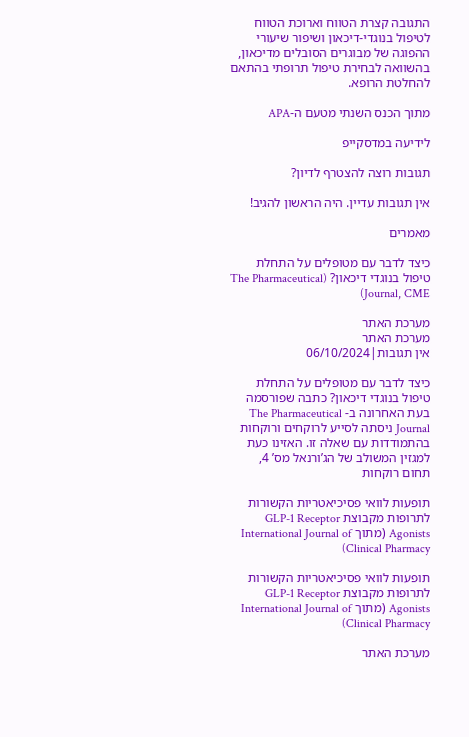התגובה קצרת הטווח וארוכת הטווח לטיפול בנוגדי-דיכאון ושיפור שיעורי ההפוגה של מבוגרים הסובלים מדיכאון, בהשוואה לבחירת טיפול תרופתי בהתאם להחלטת הרופא.

מתוך הכנס השנתי מטעם ה-APA

לידיעה במדסקייפ

תגובות רוצה להצטרף לדיון?

אין תגובות עדיין. היה הראשון להגיב!

מאמרים

כיצד לדבר עם מטופלים על התחלת טיפול בנוגדי דיכאון? (The Pharmaceutical Journal, CME)

מערכת האתר
מערכת האתר
אין תגובות|06/10/2024

כיצד לדבר עם מטופלים על התחלת טיפול בנוגדי דיכאון? כתבה שפורסמה בעת האחרונה ב- The Pharmaceutical Journal ניסתה לסייע לרוקחים ורוקחות בהתמודדות עם שאלה זו. האזינו כעת למגזין המשולב של הג’ורנאל מס’ 4, תחום רוקחות

תופעות לוואי פסיכיאטריות הקשורות לתרופות מקבוצת GLP-1 Receptor Agonists (מתוך International Journal of Clinical Pharmacy)

תופעות לוואי פסיכיאטריות הקשורות לתרופות מקבוצת GLP-1 Receptor Agonists (מתוך International Journal of Clinical Pharmacy)

מערכת האתר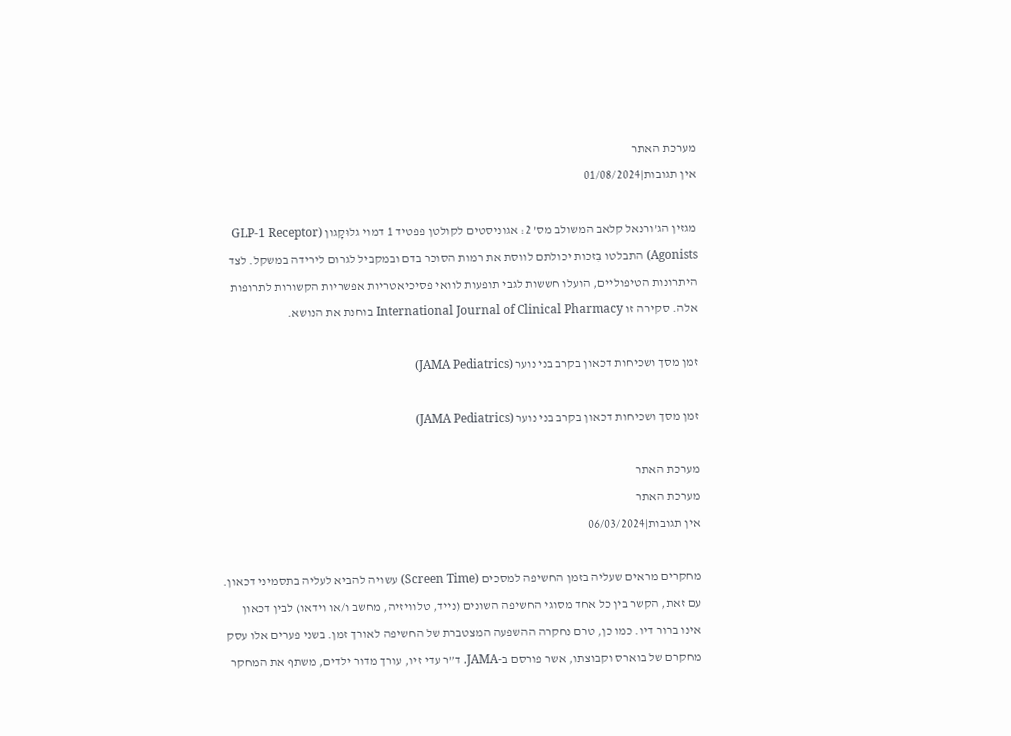מערכת האתר
אין תגובות|01/08/2024

מגזין הג’ורנאל קלאב המשולב מס’ 2: אגוניסטים לקולטן פפטיד 1 דמוי גלוּקָגון (GLP-1 Receptor Agonists) התבלטו בִּזכות יכולתם לווסת את רמות הסוכר בדם ובמקביל לגרום לירידה במשקל. לצד היתרונות הטיפוליים, הועלו חששות לגבי תופעות לוואי פסיכיאטריות אפשריות הקשורות לתרופות אלה. סקירה זו International Journal of Clinical Pharmacy בוחנת את הנושא.

זמן מסך ושכיחות דכאון בקרב בני נוער (JAMA Pediatrics)

זמן מסך ושכיחות דכאון בקרב בני נוער (JAMA Pediatrics)

מערכת האתר
מערכת האתר
אין תגובות|06/03/2024

מחקרים מראים שעליה בזמן החשיפה למסכים (Screen Time) עשויה להביא לעליה בתסמיני דכאון. עם זאת, הקשר בין כל אחד מסוגי החשיפה השונים (נייד, טלוויזיה, מחשב ו/או וידאו) לבין דכאון אינו ברור דיו. כמו כן, טרם נחקרה ההשפעה המצטברת של החשיפה לאורך זמן. בשני פערים אלו עסק מחקרם של בוארס וקבוצתו, אשר פורסם ב-JAMA. ד”ר עדי זיו, עורך מדור ילדים, משתף את המחקר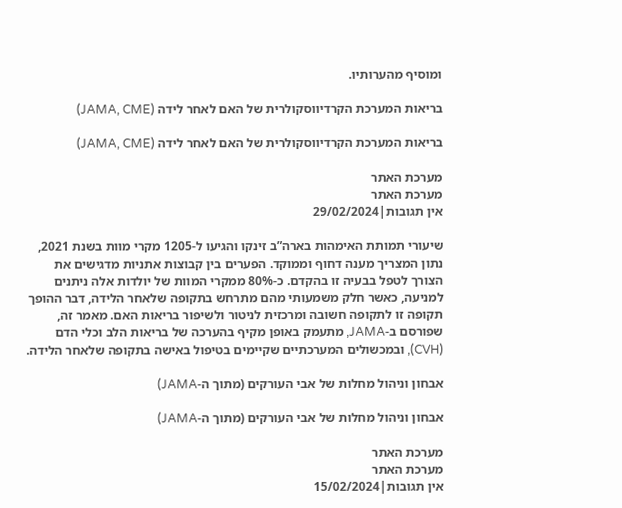ומוסיף מהערותיו.

בריאות המערכת הקרדיווסקולרית של האם לאחר לידה (JAMA, CME)

בריאות המערכת הקרדיווסקולרית של האם לאחר לידה (JAMA, CME)

מערכת האתר
מערכת האתר
אין תגובות|29/02/2024

שיעורי תמותת האימהות בארה”ב זינקו והגיעו ל-1205 מקרי מוות בשנת 2021, נתון המצריך מענה דחוף וממוקד. הפערים בין קבוצות אתניות מדגישים את הצורך לטפל בבעיה זו בהקדם. כ-80% ממקרי המוות של יולדות אלה ניתנים למניעה, כאשר חלק משמעותי מהם מתרחש בתקופה שלאחר הלידה, דבר ההופך תקופה זו לתקופה חשובה ומרכזית לניטור ולשיפור בריאות האם. מאמר זה, שפורסם ב-JAMA, מתעמק באופן מקיף בהערכה של בריאות הלב וכלי הדם (CVH), ובמכשולים המערכתיים שקיימים בטיפול באישה בתקופה שלאחר הלידה.

אבחון וניהול מחלות של אבי העורקים (מתוך ה-JAMA)

אבחון וניהול מחלות של אבי העורקים (מתוך ה-JAMA)

מערכת האתר
מערכת האתר
אין תגובות|15/02/2024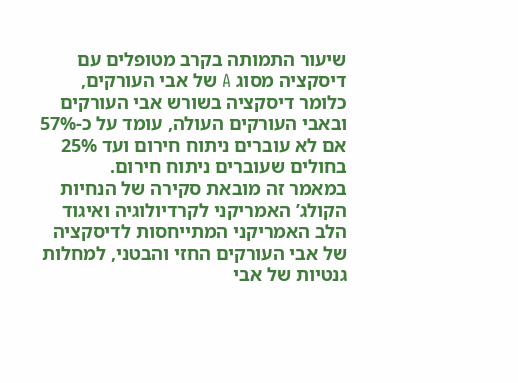שיעור התמותה בקרב מטופלים עם דיסקציה מסוג A של אבי העורקים, כלומר דיסקציה בשורש אבי העורקים ובאבי העורקים העולה, עומד על כ-57% אם לא עוברים ניתוח חירום ועד 25% בחולים שעוברים ניתוח חירום.
במאמר זה מובאת סקירה של הנחיות הקולג’ האמריקני לקרדיולוגיה ואיגוד הלב האמריקני המתייחסות לדיסקציה של אבי העורקים החזי והבטני, למחלות גנטיות של אבי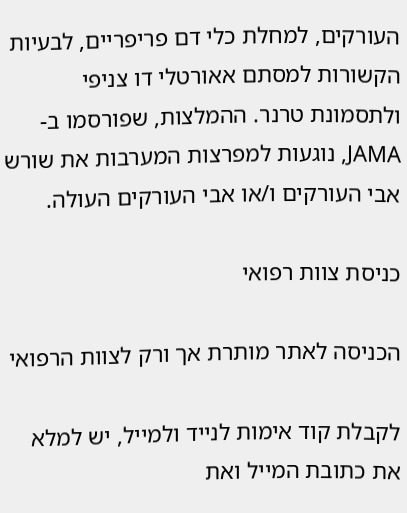העורקים, למחלת כלי דם פריפריים, לבעיות הקשורות למסתם אאורטלי דו צניפי ולתסמונת טרנר. ההמלצות, שפורסמו ב-JAMA, נוגעות למפרצות המערבות את שורש אבי העורקים ו/או אבי העורקים העולה.

כניסת צוות רפואי

הכניסה לאתר מותרת אך ורק לצוות הרפואי

לקבלת קוד אימות לנייד ולמייל, יש למלא את כתובת המייל ואת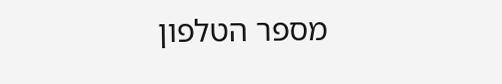מספר הטלפון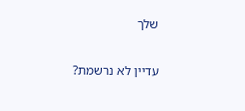שלך

עדיין לא נרשמת?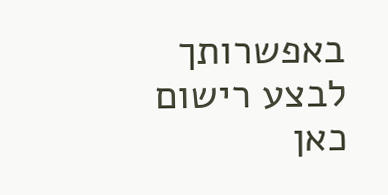באפשרותך לבצע רישום כאן